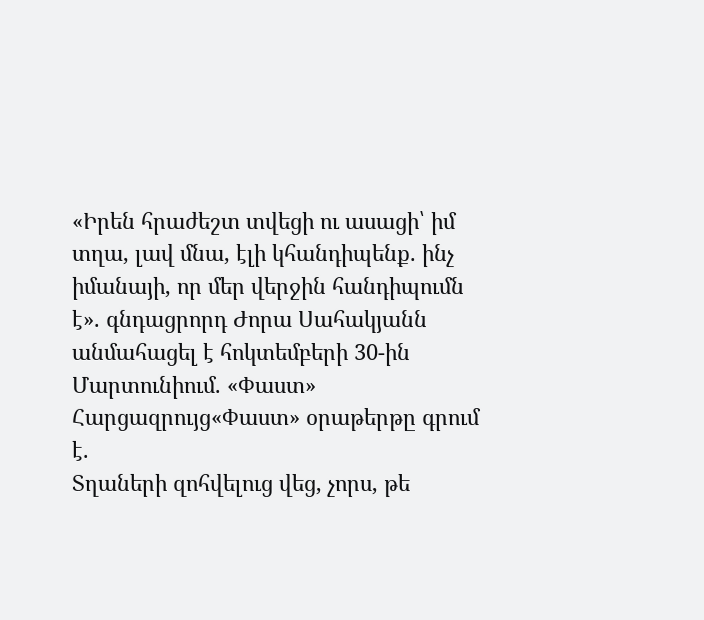«Իրեն հրաժեշտ տվեցի ու ասացի՝ իմ տղա, լավ մնա, էլի կհանդիպենք. ինչ իմանայի, որ մեր վերջին հանդիպումն է». գնդացրորդ Ժորա Սահակյանն անմահացել է հոկտեմբերի 30-ին Մարտունիում. «Փաստ»
Հարցազրույց«Փաստ» օրաթերթը գրում է.
Տղաների զոհվելուց վեց, չորս, թե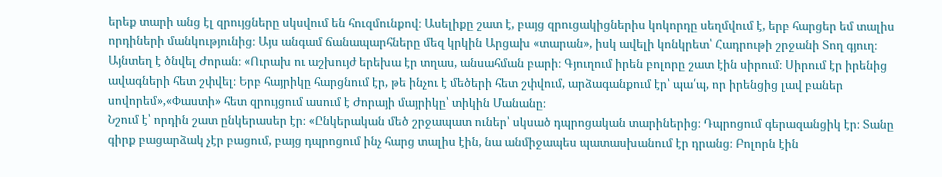երեք տարի անց էլ զրույցները սկսվում են հուզմունքով։ Ասելիքը շատ է, բայց զրուցակիցներիս կոկորդը սեղմվում է, երբ հարցեր եմ տալիս որդիների մանկությունից։ Այս անգամ ճանապարհները մեզ կրկին Արցախ «տարան», իսկ ավելի կոնկրետ՝ Հադրութի շրջանի Տող գյուղ։ Այնտեղ է ծնվել Ժորան։ «Ուրախ ու աշխույժ երեխա էր տղաս, անսահման բարի։ Գյուղում իրեն բոլորը շատ էին սիրում։ Սիրում էր իրենից ավագների հետ շփվել։ Երբ հայրիկը հարցնում էր, թե ինչու է մեծերի հետ շփվում, արձագանքում էր՝ պա՛պ, որ իրենցից լավ բաներ սովորեմ»,«Փաստի» հետ զրույցում ասում է Ժորայի մայրիկը՝ տիկին Մանանը։
Նշում է՝ որդին շատ ընկերասեր էր։ «Ընկերական մեծ շրջապատ ուներ՝ սկսած դպրոցական տարիներից։ Դպրոցում գերազանցիկ էր։ Տանը գիրք բացարձակ չէր բացում, բայց դպրոցում ինչ հարց տալիս էին, նա անմիջապես պատասխանում էր դրանց։ Բոլորն էին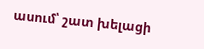ասում՝ շատ խելացի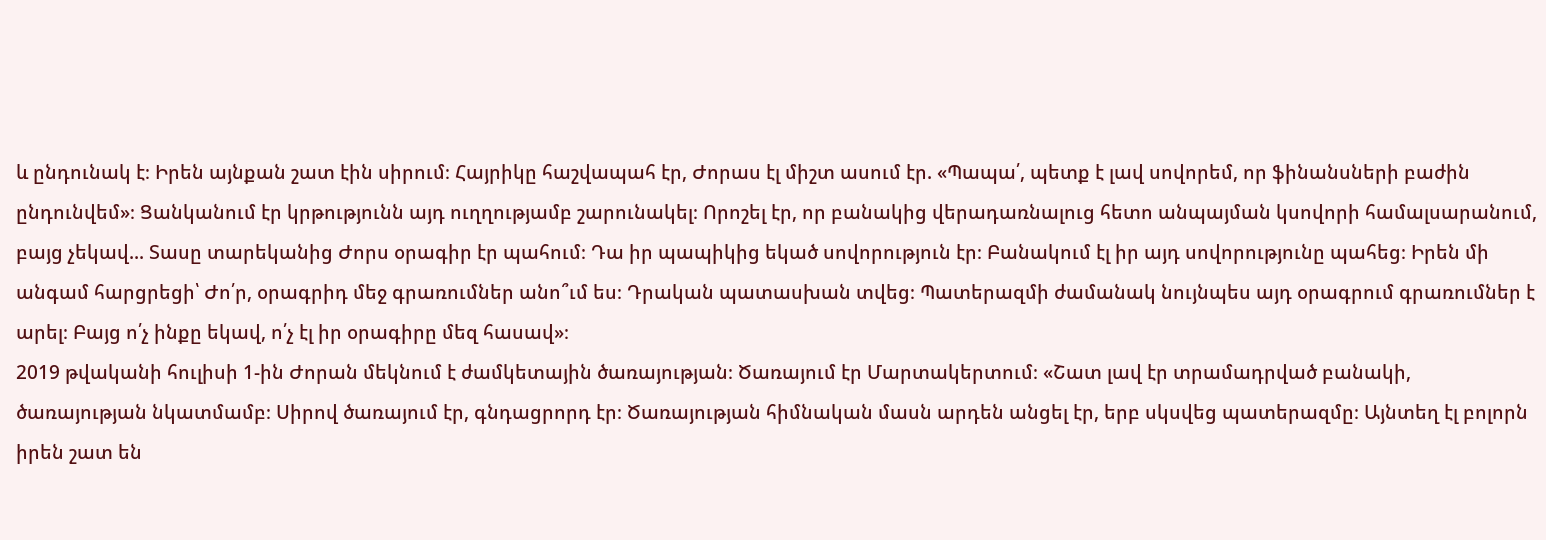և ընդունակ է։ Իրեն այնքան շատ էին սիրում։ Հայրիկը հաշվապահ էր, Ժորաս էլ միշտ ասում էր. «Պապա՛, պետք է լավ սովորեմ, որ ֆինանսների բաժին ընդունվեմ»։ Ցանկանում էր կրթությունն այդ ուղղությամբ շարունակել։ Որոշել էր, որ բանակից վերադառնալուց հետո անպայման կսովորի համալսարանում, բայց չեկավ... Տասը տարեկանից Ժորս օրագիր էր պահում։ Դա իր պապիկից եկած սովորություն էր։ Բանակում էլ իր այդ սովորությունը պահեց։ Իրեն մի անգամ հարցրեցի՝ Ժո՛ր, օրագրիդ մեջ գրառումներ անո՞ւմ ես։ Դրական պատասխան տվեց։ Պատերազմի ժամանակ նույնպես այդ օրագրում գրառումներ է արել։ Բայց ո՛չ ինքը եկավ, ո՛չ էլ իր օրագիրը մեզ հասավ»։
2019 թվականի հուլիսի 1-ին Ժորան մեկնում է ժամկետային ծառայության։ Ծառայում էր Մարտակերտում։ «Շատ լավ էր տրամադրված բանակի, ծառայության նկատմամբ։ Սիրով ծառայում էր, գնդացրորդ էր։ Ծառայության հիմնական մասն արդեն անցել էր, երբ սկսվեց պատերազմը։ Այնտեղ էլ բոլորն իրեն շատ են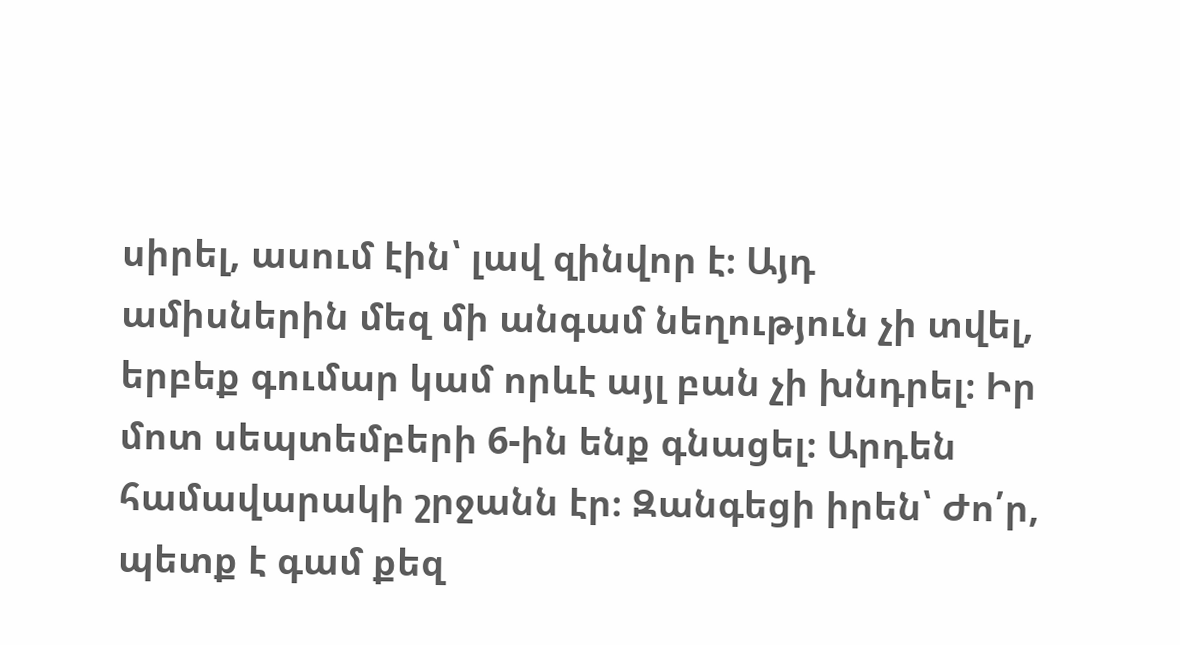սիրել, ասում էին՝ լավ զինվոր է։ Այդ ամիսներին մեզ մի անգամ նեղություն չի տվել, երբեք գումար կամ որևէ այլ բան չի խնդրել։ Իր մոտ սեպտեմբերի 6-ին ենք գնացել։ Արդեն համավարակի շրջանն էր։ Զանգեցի իրեն՝ Ժո՛ր, պետք է գամ քեզ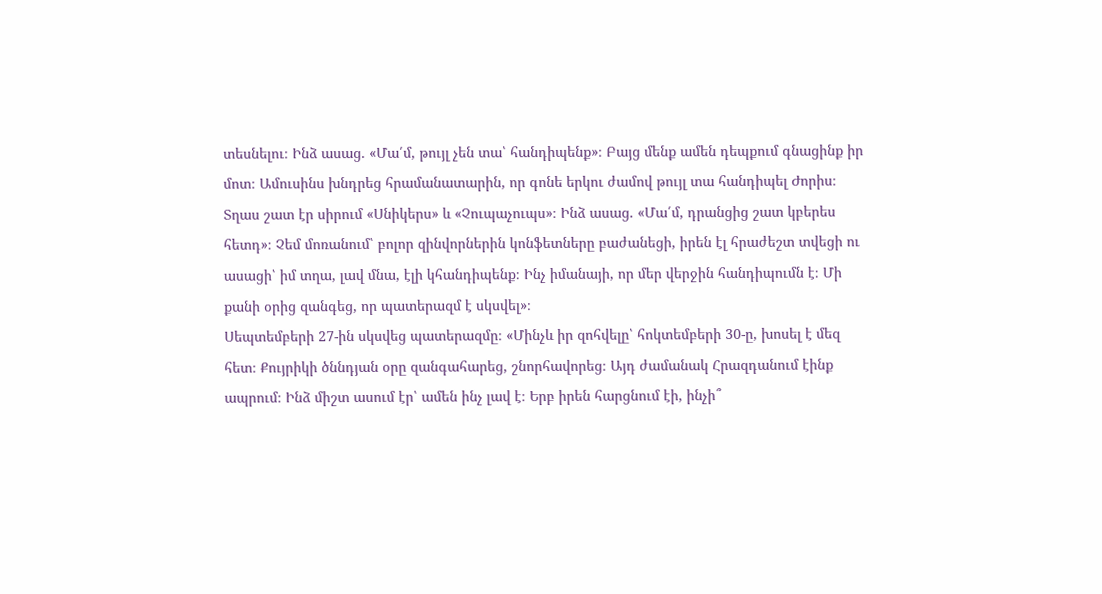տեսնելու։ Ինձ ասաց. «Մա՛մ, թույլ չեն տա՝ հանդիպենք»։ Բայց մենք ամեն դեպքում գնացինք իր մոտ։ Ամուսինս խնդրեց հրամանատարին, որ գոնե երկու ժամով թույլ տա հանդիպել Ժորիս։ Տղաս շատ էր սիրում «Սնիկերս» և «Չուպաչուպս»։ Ինձ ասաց. «Մա՛մ, դրանցից շատ կբերես հետդ»։ Չեմ մոռանում՝ բոլոր զինվորներին կոնֆետները բաժանեցի, իրեն էլ հրաժեշտ տվեցի ու ասացի՝ իմ տղա, լավ մնա, էլի կհանդիպենք։ Ինչ իմանայի, որ մեր վերջին հանդիպումն է։ Մի քանի օրից զանգեց, որ պատերազմ է սկսվել»։
Սեպտեմբերի 27-ին սկսվեց պատերազմը։ «Մինչև իր զոհվելը՝ հոկտեմբերի 30-ը, խոսել է մեզ հետ։ Քույրիկի ծննդյան օրը զանգահարեց, շնորհավորեց։ Այդ ժամանակ Հրազդանում էինք ապրում։ Ինձ միշտ ասում էր՝ ամեն ինչ լավ է։ Երբ իրեն հարցնում էի, ինչի՞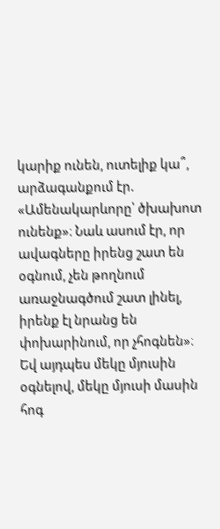կարիք ունեն, ուտելիք կա՞, արձագանքում էր. «Ամենակարևորը՝ ծխախոտ ունենք»։ Նաև ասում էր, որ ավագները իրենց շատ են օգնում, չեն թողնում առաջնագծում շատ լինել, իրենք էլ նրանց են փոխարինում, որ չհոգնեն»։ Եվ այդպես մեկը մյուսին օգնելով, մեկը մյուսի մասին հոգ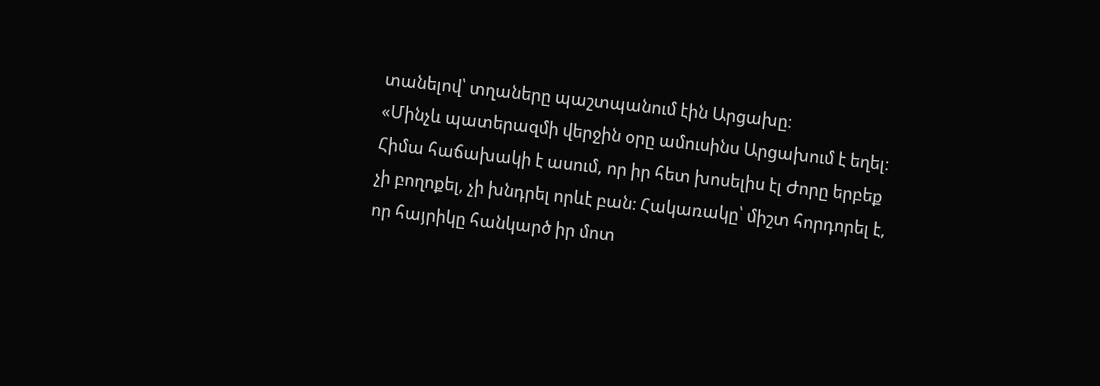տանելով՝ տղաները պաշտպանում էին Արցախը։
«Մինչև պատերազմի վերջին օրը ամուսինս Արցախում է եղել։ Հիմա հաճախակի է ասում, որ իր հետ խոսելիս էլ Ժորը երբեք չի բողոքել, չի խնդրել որևէ բան։ Հակառակը՝ միշտ հորդորել է, որ հայրիկը հանկարծ իր մոտ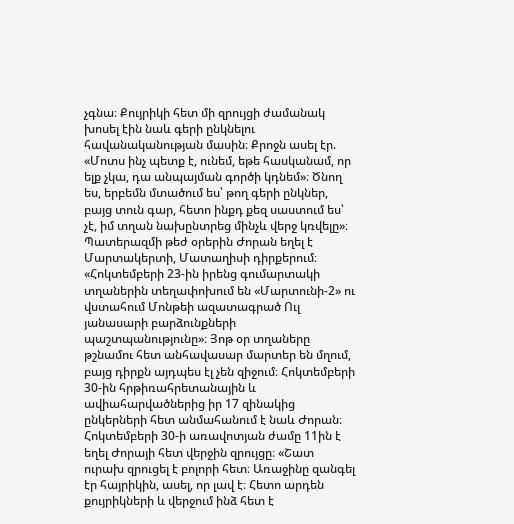չգնա։ Քույրիկի հետ մի զրույցի ժամանակ խոսել էին նաև գերի ընկնելու հավանականության մասին։ Քրոջն ասել էր. «Մոտս ինչ պետք է, ունեմ, եթե հասկանամ, որ ելք չկա, դա անպայման գործի կդնեմ»։ Ծնող ես, երբեմն մտածում ես՝ թող գերի ընկներ, բայց տուն գար, հետո ինքդ քեզ սաստում ես՝ չէ, իմ տղան նախընտրեց մինչև վերջ կռվելը»։
Պատերազմի թեժ օրերին Ժորան եղել է Մարտակերտի, Մատաղիսի դիրքերում։ «Հոկտեմբերի 23-ին իրենց գումարտակի տղաներին տեղափոխում են «Մարտունի-2» ու վստահում Մոնթեի ազատագրած Ուլ յանասարի բարձունքների պաշտպանությունը»։ Յոթ օր տղաները թշնամու հետ անհավասար մարտեր են մղում, բայց դիրքն այդպես էլ չեն զիջում։ Հոկտեմբերի 30-ին հրթիռահրետանային և ավիահարվածներից իր 17 զինակից ընկերների հետ անմահանում է նաև Ժորան։
Հոկտեմբերի 30-ի առավոտյան ժամը 11ին է եղել Ժորայի հետ վերջին զրույցը։ «Շատ ուրախ զրուցել է բոլորի հետ։ Առաջինը զանգել էր հայրիկին, ասել, որ լավ է։ Հետո արդեն քույրիկների և վերջում ինձ հետ է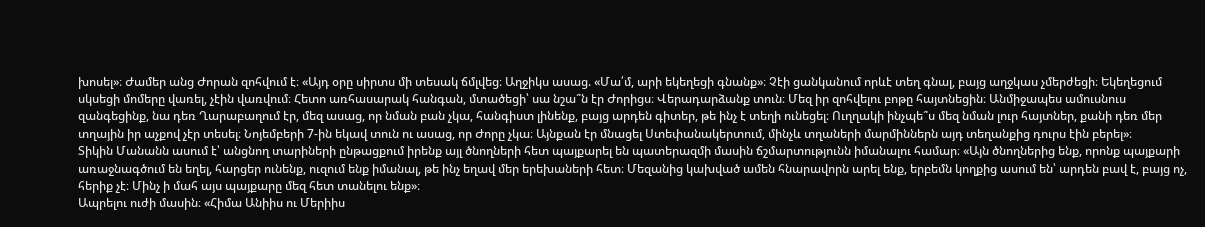խոսել»։ Ժամեր անց Ժորան զոհվում է։ «Այդ օրը սիրտս մի տեսակ ճմլվեց։ Աղջիկս ասաց. «Մա՛մ, արի եկեղեցի գնանք»։ Չէի ցանկանում որևէ տեղ գնալ, բայց աղջկաս չմերժեցի։ Եկեղեցում սկսեցի մոմերը վառել, չէին վառվում։ Հետո առհասարակ հանգան, մտածեցի՝ սա նշա՞ն էր Ժորիցս։ Վերադարձանք տուն։ Մեզ իր զոհվելու բոթը հայտնեցին։ Անմիջապես ամուսնուս զանգեցինք, նա դեռ Ղարաբաղում էր, մեզ ասաց, որ նման բան չկա, հանգիստ լինենք, բայց արդեն գիտեր, թե ինչ է տեղի ունեցել։ Ուղղակի ինչպե՞ս մեզ նման լուր հայտներ, քանի դեռ մեր տղային իր աչքով չէր տեսել։ Նոյեմբերի 7-ին եկավ տուն ու ասաց, որ Ժորը չկա։ Այնքան էր մնացել Ստեփանակերտում, մինչև տղաների մարմիններն այդ տեղանքից դուրս էին բերել»։
Տիկին Մանանն ասում է՝ անցնող տարիների ընթացքում իրենք այլ ծնողների հետ պայքարել են պատերազմի մասին ճշմարտությունն իմանալու համար։ «Այն ծնողներից ենք, որոնք պայքարի առաջնագծում են եղել, հարցեր ունենք, ուզում ենք իմանալ, թե ինչ եղավ մեր երեխաների հետ։ Մեզանից կախված ամեն հնարավորն արել ենք, երբեմն կողքից ասում են՝ արդեն բավ է, բայց ոչ, հերիք չէ։ Մինչ ի մահ այս պայքարը մեզ հետ տանելու ենք»։
Ապրելու ուժի մասին։ «Հիմա Անիիս ու Մերիիս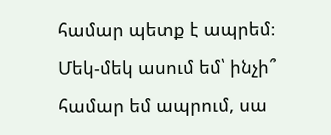համար պետք է ապրեմ։ Մեկ-մեկ ասում եմ՝ ինչի՞ համար եմ ապրում, սա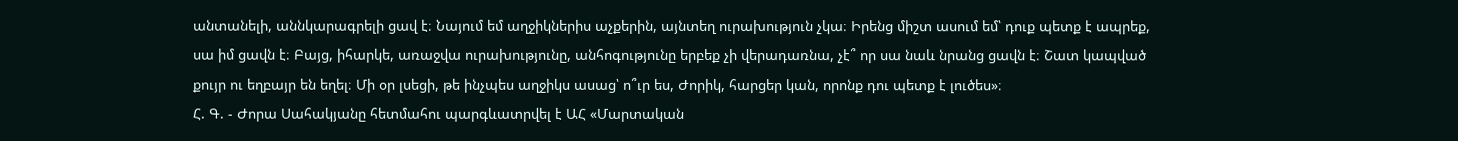անտանելի, աննկարագրելի ցավ է։ Նայում եմ աղջիկներիս աչքերին, այնտեղ ուրախություն չկա։ Իրենց միշտ ասում եմ՝ դուք պետք է ապրեք, սա իմ ցավն է։ Բայց, իհարկե, առաջվա ուրախությունը, անհոգությունը երբեք չի վերադառնա, չէ՞ որ սա նաև նրանց ցավն է։ Շատ կապված քույր ու եղբայր են եղել։ Մի օր լսեցի, թե ինչպես աղջիկս ասաց՝ ո՞ւր ես, Ժորիկ, հարցեր կան, որոնք դու պետք է լուծես»։
Հ. Գ. - Ժորա Սահակյանը հետմահու պարգևատրվել է ԱՀ «Մարտական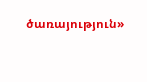ծառայություն»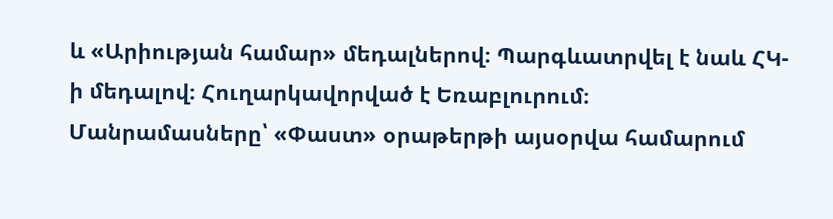և «Արիության համար» մեդալներով։ Պարգևատրվել է նաև ՀԿ-ի մեդալով։ Հուղարկավորված է Եռաբլուրում։
Մանրամասները՝ «Փաստ» օրաթերթի այսօրվա համարում